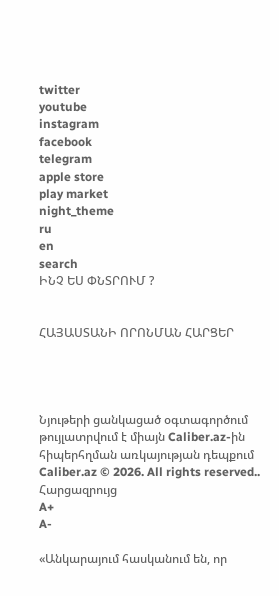twitter
youtube
instagram
facebook
telegram
apple store
play market
night_theme
ru
en
search
ԻՆՉ ԵՍ ՓՆՏՐՈՒՄ ?


ՀԱՅԱՍՏԱՆԻ ՈՐՈՆՄԱՆ ՀԱՐՑԵՐ




Նյութերի ցանկացած օգտագործում թույլատրվում է միայն Caliber.az-ին հիպերհղման առկայության դեպքում
Caliber.az © 2026. All rights reserved..
Հարցազրույց
A+
A-

«Անկարայում հասկանում են, որ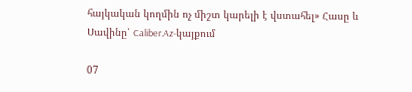հայկական կողմին ոչ միշտ կարելի է վստահել» Հասը և Սավինը՝ Caliber.Az-կայքում

07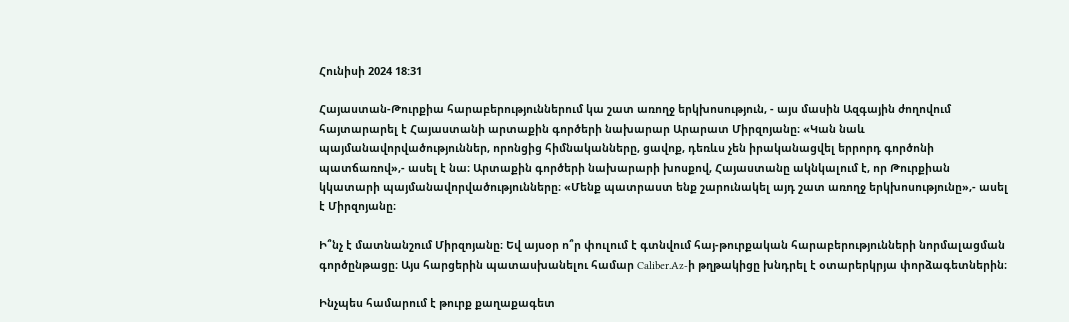Հունիսի 2024 18:31

Հայաստան-Թուրքիա հարաբերություններում կա շատ առողջ երկխոսություն, - այս մասին Ազգային ժողովում հայտարարել է Հայաստանի արտաքին գործերի նախարար Արարատ Միրզոյանը։ «Կան նաև պայմանավորվածություններ, որոնցից հիմնականները, ցավոք, դեռևս չեն իրականացվել երրորդ գործոնի պատճառով»,- ասել է նա։ Արտաքին գործերի նախարարի խոսքով, Հայաստանը ակնկալում է, որ Թուրքիան կկատարի պայմանավորվածությունները։ «Մենք պատրաստ ենք շարունակել այդ շատ առողջ երկխոսությունը»,- ասել է Միրզոյանը։

Ի՞նչ է մատնանշում Միրզոյանը։ Եվ այսօր ո՞ր փուլում է գտնվում հայ-թուրքական հարաբերությունների նորմալացման գործընթացը։ Այս հարցերին պատասխանելու համար Caliber.Az-ի թղթակիցը խնդրել է օտարերկրյա փորձագետներին։

Ինչպես համարում է թուրք քաղաքագետ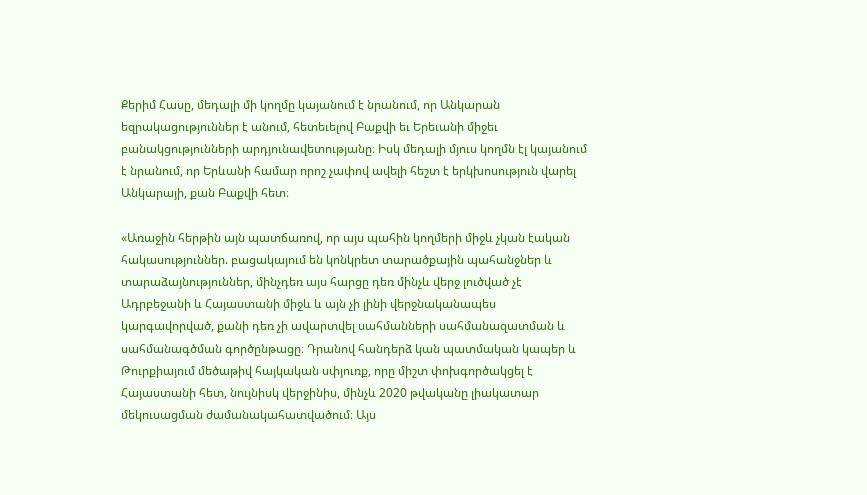Քերիմ Հասը, մեդալի մի կողմը կայանում է նրանում, որ Անկարան եզրակացություններ է անում, հետեւելով Բաքվի եւ Երեւանի միջեւ բանակցությունների արդյունավետությանը։ Իսկ մեդալի մյուս կողմն էլ կայանում է նրանում, որ Երևանի համար որոշ չափով ավելի հեշտ է երկխոսություն վարել Անկարայի, քան Բաքվի հետ։

«Առաջին հերթին այն պատճառով, որ այս պահին կողմերի միջև չկան էական հակասություններ. բացակայում են կոնկրետ տարածքային պահանջներ և տարաձայնություններ, մինչդեռ այս հարցը դեռ մինչև վերջ լուծված չէ Ադրբեջանի և Հայաստանի միջև և այն չի լինի վերջնականապես կարգավորված, քանի դեռ չի ավարտվել սահմանների սահմանազատման և սահմանագծման գործընթացը։ Դրանով հանդերձ կան պատմական կապեր և Թուրքիայում մեծաթիվ հայկական սփյուռք, որը միշտ փոխգործակցել է Հայաստանի հետ, նույնիսկ վերջինիս, մինչև 2020 թվականը լիակատար մեկուսացման ժամանակահատվածում։ Այս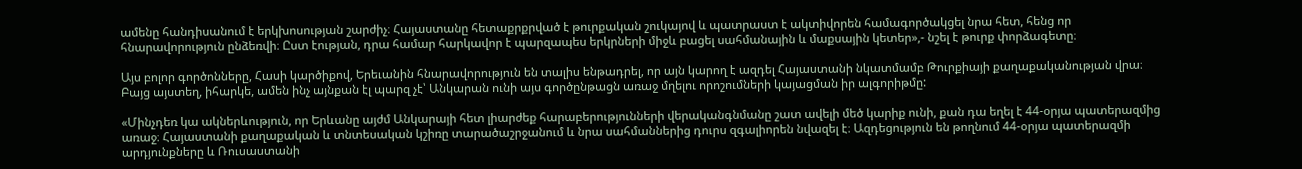ամենը հանդիսանում է երկխոսության շարժիչ։ Հայաստանը հետաքրքրված է թուրքական շուկայով և պատրաստ է ակտիվորեն համագործակցել նրա հետ, հենց որ հնարավորություն ընձեռվի։ Ըստ էության, դրա համար հարկավոր է պարզապես երկրների միջև բացել սահմանային և մաքսային կետեր»,- նշել է թուրք փորձագետը։

Այս բոլոր գործոնները, Հասի կարծիքով, Երեւանին հնարավորություն են տալիս ենթադրել, որ այն կարող է ազդել Հայաստանի նկատմամբ Թուրքիայի քաղաքականության վրա։ Բայց այստեղ, իհարկե, ամեն ինչ այնքան էլ պարզ չէ՝ Անկարան ունի այս գործընթացն առաջ մղելու որոշումների կայացման իր ալգորիթմը:

«Մինչդեռ կա ակներևություն, որ Երևանը այժմ Անկարայի հետ լիարժեք հարաբերությունների վերականգնմանը շատ ավելի մեծ կարիք ունի, քան դա եղել է 44-օրյա պատերազմից առաջ։ Հայաստանի քաղաքական և տնտեսական կշիռը տարածաշրջանում և նրա սահմաններից դուրս զգալիորեն նվազել է։ Ազդեցություն են թողնում 44-օրյա պատերազմի արդյունքները և Ռուսաստանի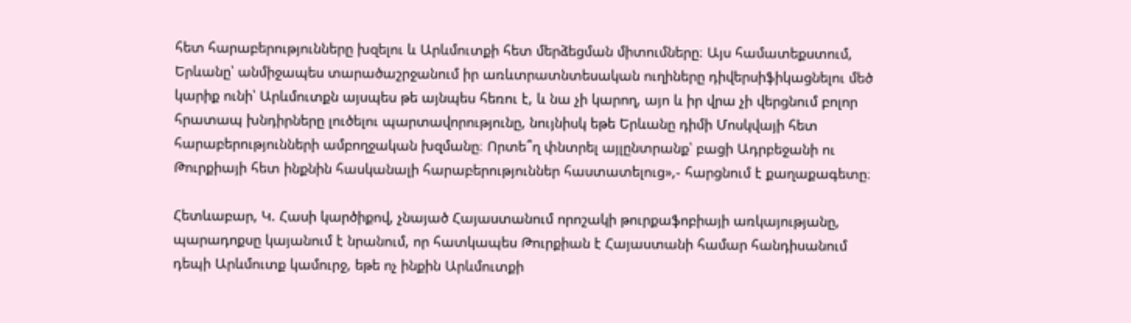հետ հարաբերությունները խզելու և Արևմուտքի հետ մերձեցման միտումները։ Այս համատեքստում, Երևանը՝ անմիջապես տարածաշրջանում իր առևտրատնտեսական ուղիները դիվերսիֆիկացնելու մեծ կարիք ունի՝ Արևմուտքն այսպես թե այնպես հեռու է, և նա չի կարող, այո և իր վրա չի վերցնում բոլոր հրատապ խնդիրները լուծելու պարտավորությունը, նույնիսկ եթե Երևանը դիմի Մոսկվայի հետ հարաբերությունների ամբողջական խզմանը։ Որտե՞ղ փնտրել այլընտրանք՝ բացի Ադրբեջանի ու Թուրքիայի հետ ինքնին հասկանալի հարաբերություններ հաստատելուց»,- հարցնում է քաղաքագետը։

Հետևաբար, Կ. Հասի կարծիքով, չնայած Հայաստանում որոշակի թուրքաֆոբիայի առկայությանը, պարադոքսը կայանում է նրանում, որ հատկապես Թուրքիան է Հայաստանի համար հանդիսանում դեպի Արևմուտք կամուրջ, եթե ոչ ինքին Արևմուտքի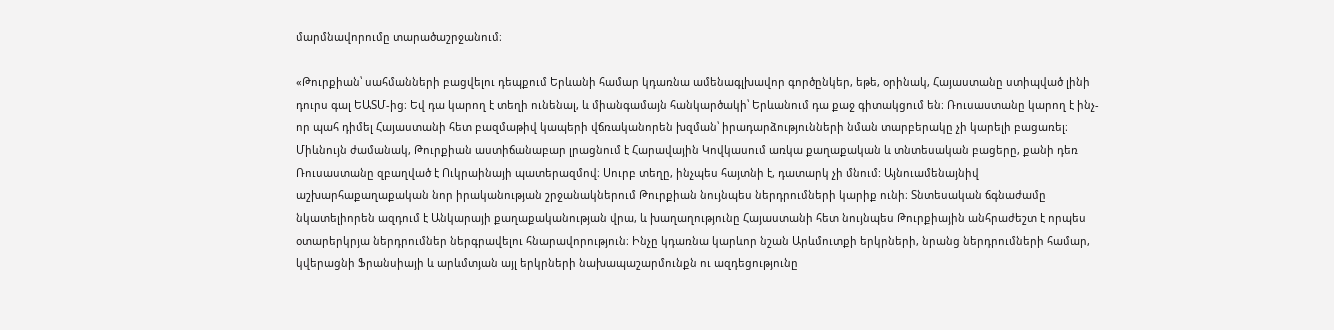մարմնավորումը տարածաշրջանում։

«Թուրքիան՝ սահմանների բացվելու դեպքում Երևանի համար կդառնա ամենագլխավոր գործընկեր, եթե, օրինակ, Հայաստանը ստիպված լինի դուրս գալ ԵԱՏՄ-ից։ Եվ դա կարող է տեղի ունենալ, և միանգամայն հանկարծակի՝ Երևանում դա քաջ գիտակցում են։ Ռուսաստանը կարող է ինչ-որ պահ դիմել Հայաստանի հետ բազմաթիվ կապերի վճռականորեն խզման՝ իրադարձությունների նման տարբերակը չի կարելի բացառել։ Միևնույն ժամանակ, Թուրքիան աստիճանաբար լրացնում է Հարավային Կովկասում առկա քաղաքական և տնտեսական բացերը, քանի դեռ Ռուսաստանը զբաղված է Ուկրաինայի պատերազմով։ Սուրբ տեղը, ինչպես հայտնի է, դատարկ չի մնում: Այնուամենայնիվ աշխարհաքաղաքական նոր իրականության շրջանակներում Թուրքիան նույնպես ներդրումների կարիք ունի։ Տնտեսական ճգնաժամը նկատելիորեն ազդում է Անկարայի քաղաքականության վրա, և խաղաղությունը Հայաստանի հետ նույնպես Թուրքիային անհրաժեշտ է որպես օտարերկրյա ներդրումներ ներգրավելու հնարավորություն։ Ինչը կդառնա կարևոր նշան Արևմուտքի երկրների, նրանց ներդրումների համար, կվերացնի Ֆրանսիայի և արևմտյան այլ երկրների նախապաշարմունքն ու ազդեցությունը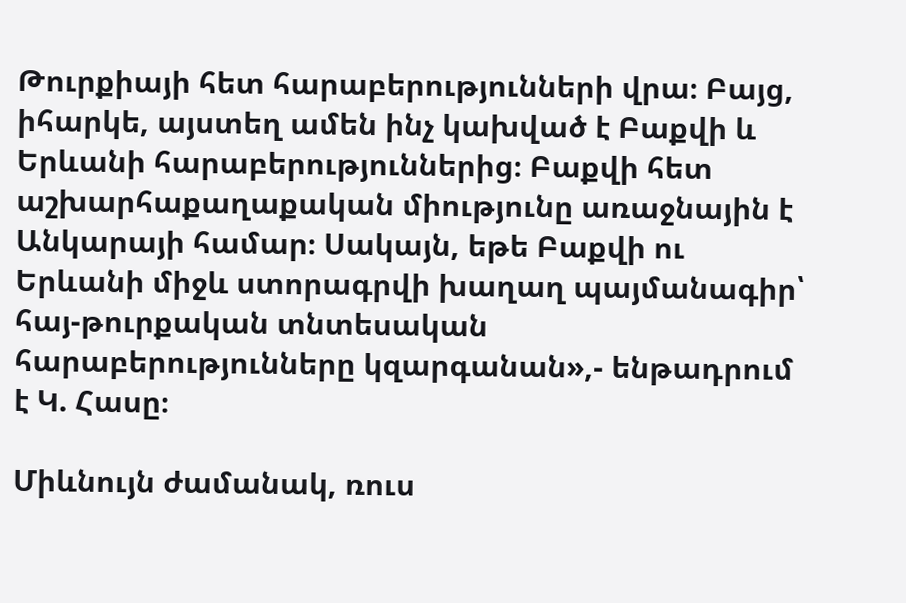Թուրքիայի հետ հարաբերությունների վրա։ Բայց, իհարկե, այստեղ ամեն ինչ կախված է Բաքվի և Երևանի հարաբերություններից։ Բաքվի հետ աշխարհաքաղաքական միությունը առաջնային է Անկարայի համար։ Սակայն, եթե Բաքվի ու Երևանի միջև ստորագրվի խաղաղ պայմանագիր՝ հայ-թուրքական տնտեսական հարաբերությունները կզարգանան»,- ենթադրում է Կ. Հասը։

Միևնույն ժամանակ, ռուս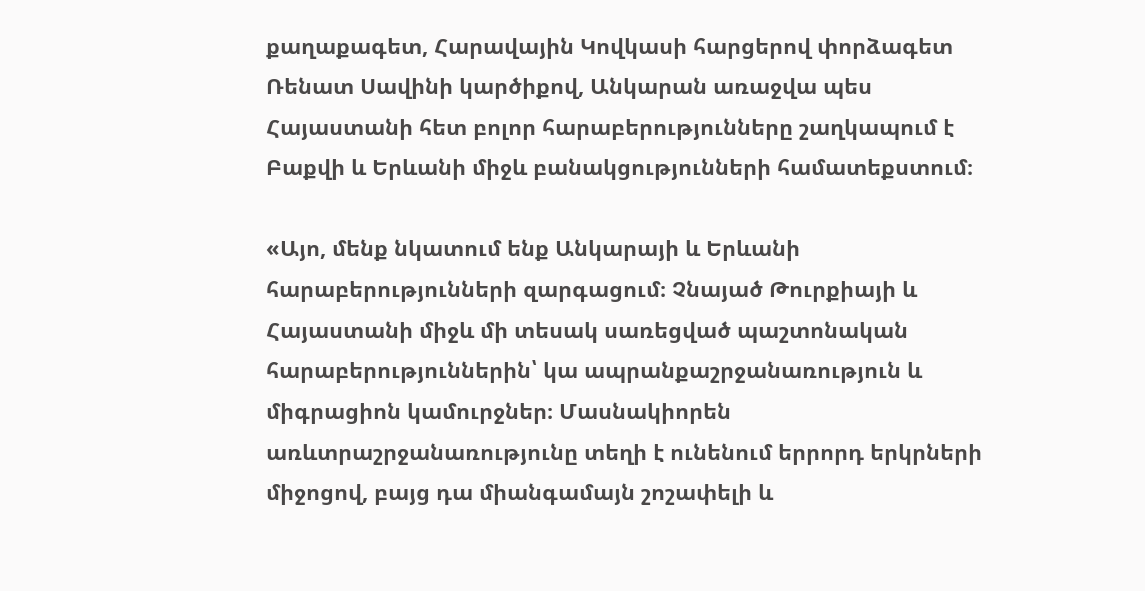քաղաքագետ, Հարավային Կովկասի հարցերով փորձագետ Ռենատ Սավինի կարծիքով, Անկարան առաջվա պես Հայաստանի հետ բոլոր հարաբերությունները շաղկապում է Բաքվի և Երևանի միջև բանակցությունների համատեքստում։

«Այո, մենք նկատում ենք Անկարայի և Երևանի հարաբերությունների զարգացում։ Չնայած Թուրքիայի և Հայաստանի միջև մի տեսակ սառեցված պաշտոնական հարաբերություններին՝ կա ապրանքաշրջանառություն և միգրացիոն կամուրջներ։ Մասնակիորեն առևտրաշրջանառությունը տեղի է ունենում երրորդ երկրների միջոցով, բայց դա միանգամայն շոշափելի և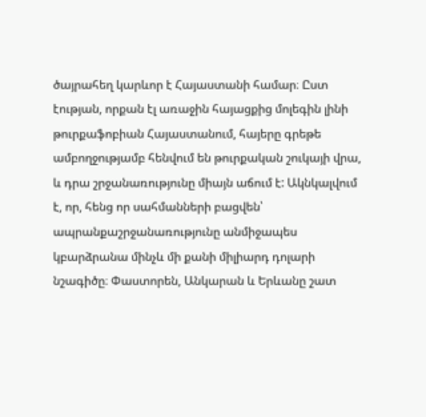ծայրահեղ կարևոր է Հայաստանի համար։ Ըստ էության, որքան էլ առաջին հայացքից մոլեգին լինի թուրքաֆոբիան Հայաստանում, հայերը գրեթե ամբողջությամբ հենվում են թուրքական շուկայի վրա, և դրա շրջանառությունը միայն աճում է: Ակնկալվում է, որ, հենց որ սահմանների բացվեն՝ ապրանքաշրջանառությունը անմիջապես կբարձրանա մինչև մի քանի միլիարդ դոլարի նշագիծը։ Փաստորեն, Անկարան և Երևանը շատ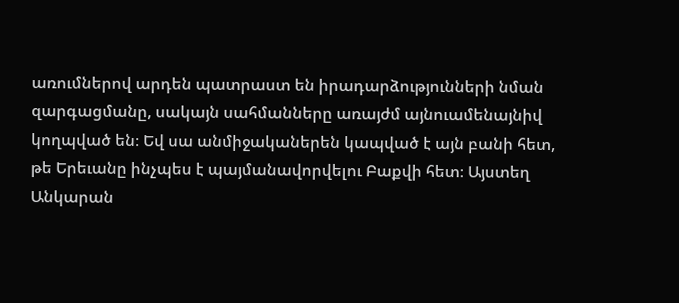առումներով արդեն պատրաստ են իրադարձությունների նման զարգացմանը, սակայն սահմանները առայժմ այնուամենայնիվ կողպված են։ Եվ սա անմիջականերեն կապված է այն բանի հետ, թե Երեւանը ինչպես է պայմանավորվելու Բաքվի հետ։ Այստեղ Անկարան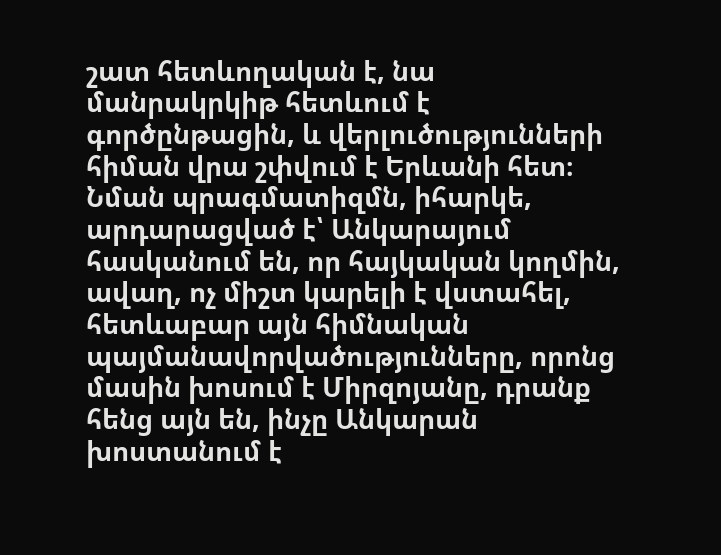շատ հետևողական է, նա մանրակրկիթ հետևում է գործընթացին, և վերլուծությունների հիման վրա շփվում է Երևանի հետ։ Նման պրագմատիզմն, իհարկե, արդարացված է՝ Անկարայում հասկանում են, որ հայկական կողմին, ավաղ, ոչ միշտ կարելի է վստահել, հետևաբար այն հիմնական պայմանավորվածությունները, որոնց մասին խոսում է Միրզոյանը, դրանք հենց այն են, ինչը Անկարան խոստանում է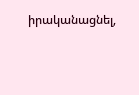իրականացնել,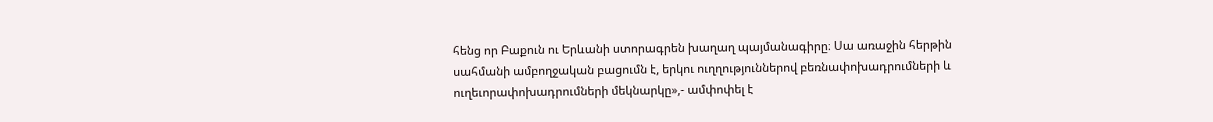հենց որ Բաքուն ու Երևանի ստորագրեն խաղաղ պայմանագիրը։ Սա առաջին հերթին սահմանի ամբողջական բացումն է, երկու ուղղություններով բեռնափոխադրումների և ուղեւորափոխադրումների մեկնարկը»,- ամփոփել է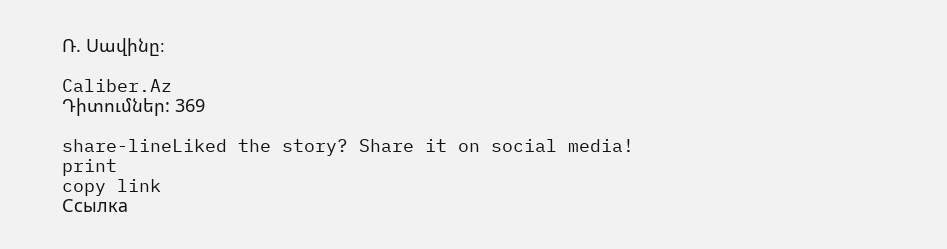Ռ. Սավինը։

Caliber.Az
Դիտումներ: 369

share-lineLiked the story? Share it on social media!
print
copy link
Ссылка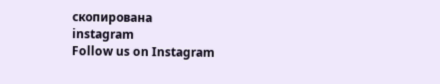скопирована
instagram
Follow us on Instagram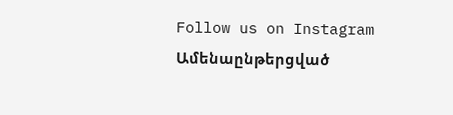Follow us on Instagram
Ամենաընթերցված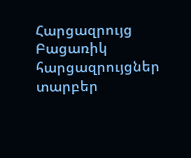Հարցազրույց
Բացառիկ հարցազրույցներ տարբեր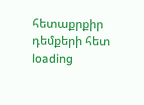հետաքրքիր դեմքերի հետ
loading